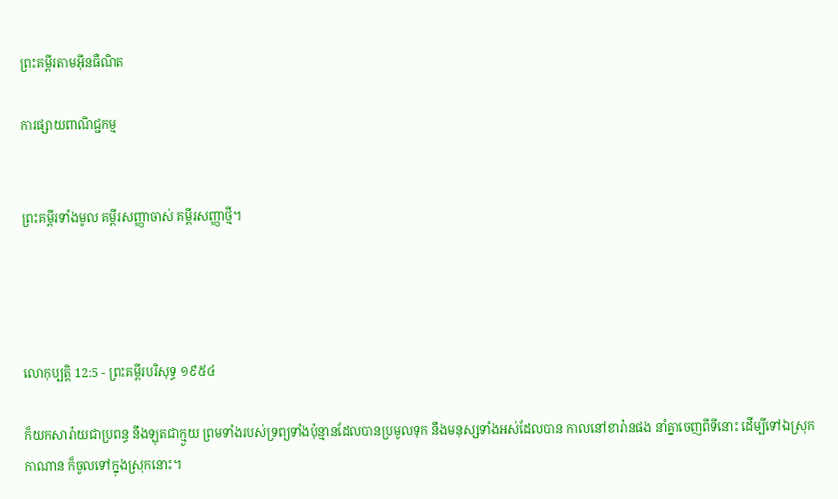ព្រះគម្ពីរតាមអ៊ីនធឺណិត

ការផ្សាយពាណិជ្ជកម្ម


ព្រះគម្ពីរទាំងមូល គម្ពីរសញ្ញាចាស់ គម្ពីរសញ្ញាថ្មី។




លោកុ‌ប្បត្តិ 12:5 - ព្រះគម្ពីរបរិសុទ្ធ ១៩៥៤

ក៏យកសារ៉ាយជាប្រពន្ធ នឹងឡុតជាក្មួយ ព្រមទាំងរបស់ទ្រព្យទាំងប៉ុន្មានដែលបានប្រមូលទុក នឹងមនុស្សទាំងអស់ដែលបាន កាលនៅខារ៉ានផង នាំគ្នាចេញពីទីនោះ ដើម្បីទៅឯស្រុកកាណាន ក៏ចូលទៅក្នុងស្រុកនោះ។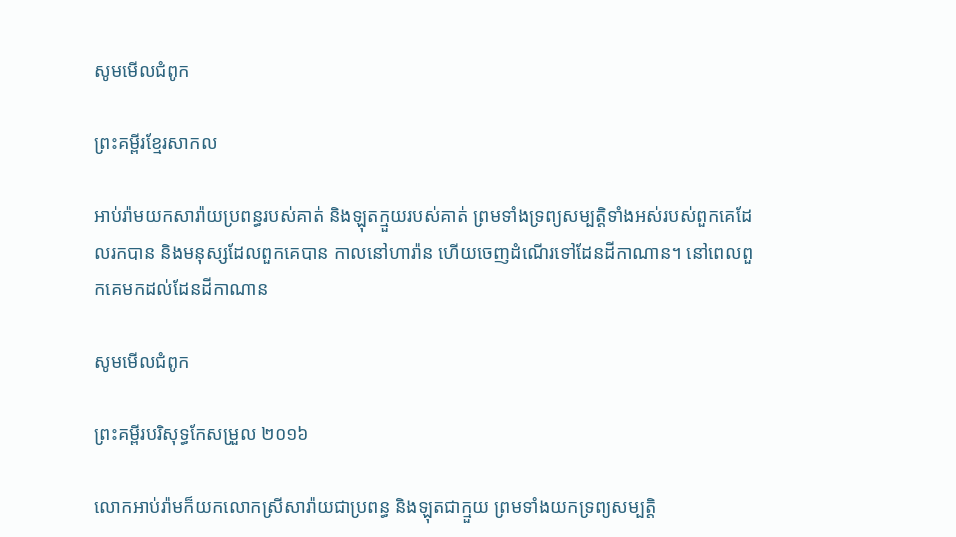សូមមើលជំពូក

ព្រះគម្ពីរខ្មែរសាកល

អាប់រ៉ាមយកសារ៉ាយប្រពន្ធរបស់គាត់ និងឡុតក្មួយរបស់គាត់ ព្រមទាំងទ្រព្យសម្បត្តិទាំងអស់របស់ពួកគេដែលរកបាន និងមនុស្សដែលពួកគេបាន កាលនៅហារ៉ាន ហើយចេញដំណើរទៅដែនដីកាណាន។ នៅពេលពួកគេមកដល់ដែនដីកាណាន

សូមមើលជំពូក

ព្រះគម្ពីរបរិសុទ្ធកែសម្រួល ២០១៦

លោកអាប់‌រ៉ាមក៏យកលោកស្រីសារ៉ាយជាប្រពន្ធ និងឡុតជាក្មួយ ព្រមទាំងយកទ្រព្យសម្បត្តិ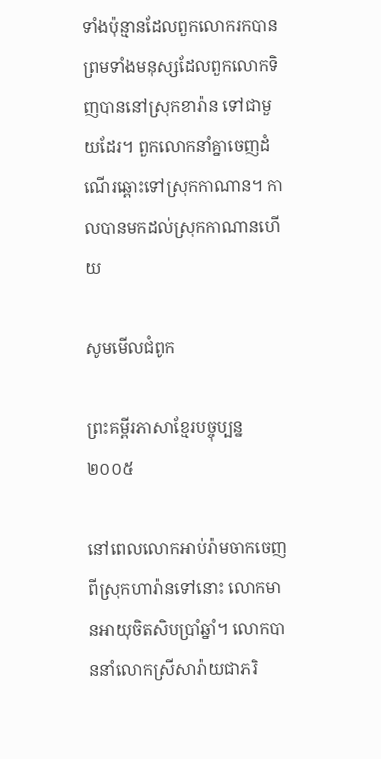ទាំងប៉ុន្មានដែលពួកលោករកបាន ព្រមទាំងមនុស្សដែលពួកលោកទិញបាននៅស្រុកខារ៉ាន ទៅជា‌មួយដែរ។ ពួកលោកនាំគ្នាចេញដំណើរឆ្ពោះទៅស្រុកកាណាន។ កាលបានមកដល់ស្រុកកាណានហើយ

សូមមើលជំពូក

ព្រះគម្ពីរភាសាខ្មែរបច្ចុប្បន្ន ២០០៥

នៅពេលលោកអាប់រ៉ាមចាកចេញពីស្រុកហារ៉ានទៅនោះ លោកមានអាយុចិត‌សិបប្រាំឆ្នាំ។ លោកបាននាំលោកស្រីសារ៉ាយជាភរិ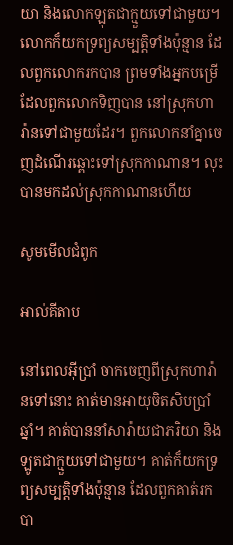យា និងលោកឡុតជាក្មួយទៅជាមួយ។ លោកក៏យកទ្រព្យសម្បត្តិទាំងប៉ុន្មាន ដែលពួកលោករកបាន ព្រមទាំងអ្នកបម្រើដែលពួកលោកទិញបាន នៅស្រុកហារ៉ានទៅជាមួយដែរ។ ពួកលោកនាំគ្នាចេញដំណើរឆ្ពោះទៅស្រុកកាណាន។ លុះបានមកដល់ស្រុកកាណានហើយ

សូមមើលជំពូក

អាល់គីតាប

នៅពេលអ៊ីប្រាំ ចាកចេញពីស្រុកហារ៉ានទៅនោះ គាត់មានអាយុចិត‌សិបប្រាំឆ្នាំ។ គាត់បាននាំសារ៉ាយជាភរិយា និងឡូតជាក្មួយទៅជាមួយ។ គាត់ក៏យកទ្រព្យសម្បត្តិទាំងប៉ុន្មាន ដែលពួកគាត់រកបា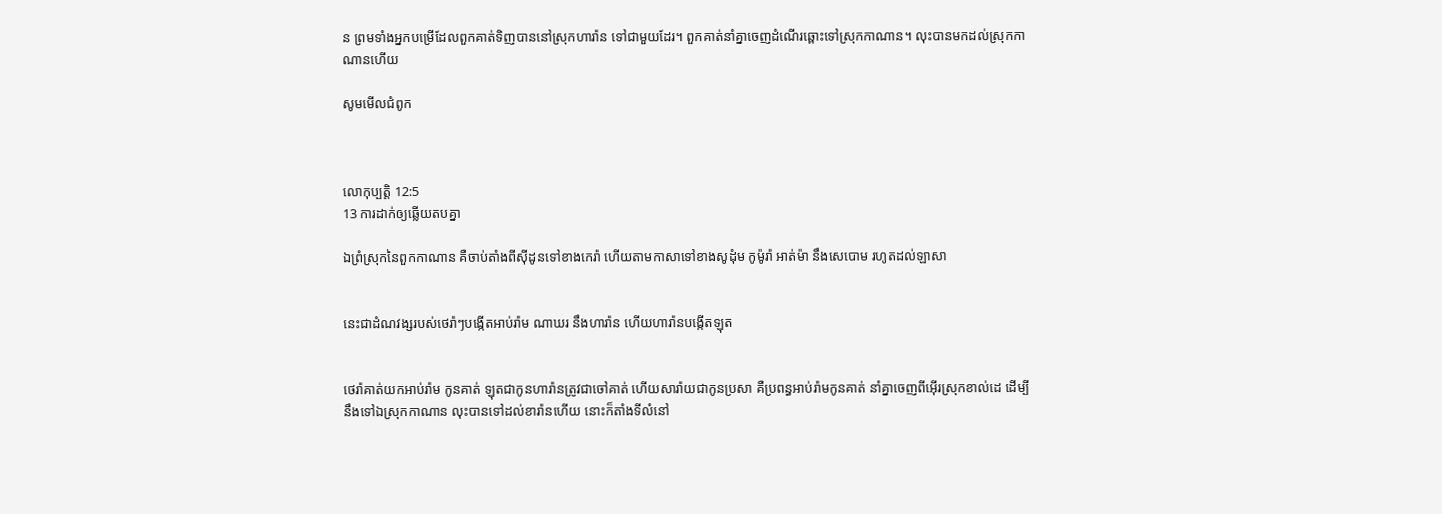ន ព្រមទាំងអ្នកបម្រើដែលពួកគាត់ទិញបាននៅស្រុកហារ៉ាន ទៅជាមួយដែរ។ ពួកគាត់នាំគ្នាចេញដំណើរឆ្ពោះទៅស្រុកកាណាន។ លុះបានមកដល់ស្រុកកាណានហើយ

សូមមើលជំពូក



លោកុ‌ប្បត្តិ 12:5
13 ការដាក់ឲ្យឆ្លើយតបគ្នា

ឯព្រំស្រុកនៃពួកកាណាន គឺចាប់តាំងពីស៊ីដូនទៅខាងកេរ៉ា ហើយតាមកាសាទៅខាងសូដុំម កូម៉ូរ៉ា អាត់ម៉ា នឹងសេបោម រហូតដល់ឡាសា


នេះជាដំណវង្សរបស់ថេរ៉ាៗបង្កើតអាប់រ៉ាម ណាឃរ នឹងហារ៉ាន ហើយហារ៉ានបង្កើតឡុត


ថេរ៉ាគាត់យកអាប់រ៉ាម កូនគាត់ ឡុតជាកូនហារ៉ានត្រូវជាចៅគាត់ ហើយសារ៉ាយជាកូនប្រសា គឺប្រពន្ធអាប់រ៉ាមកូនគាត់ នាំគ្នាចេញពីអ៊ើរស្រុកខាល់ដេ ដើម្បីនឹងទៅឯស្រុកកាណាន លុះបានទៅដល់ខារ៉ានហើយ នោះក៏តាំងទីលំនៅ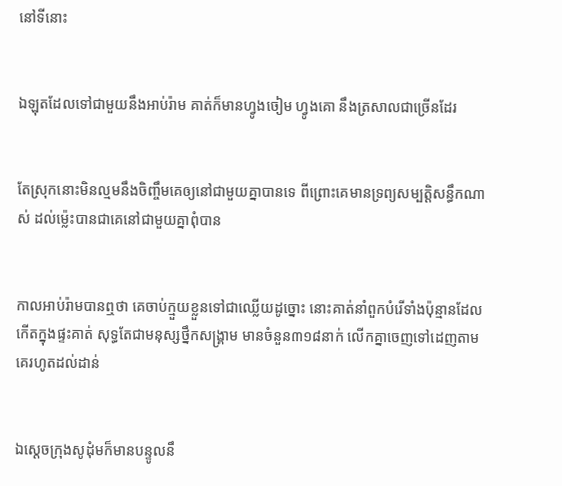នៅទីនោះ


ឯឡុតដែលទៅជាមួយនឹងអាប់រ៉ាម គាត់ក៏មានហ្វូងចៀម ហ្វូងគោ នឹងត្រសាលជាច្រើនដែរ


តែស្រុកនោះមិនល្មមនឹងចិញ្ចឹមគេឲ្យនៅជាមួយគ្នាបានទេ ពីព្រោះគេមានទ្រព្យសម្បត្តិសន្ធឹកណាស់ ដល់ម៉្លេះបានជាគេនៅជាមួយគ្នាពុំបាន


កាលអាប់រ៉ាមបានឮថា គេចាប់ក្មួយខ្លួនទៅជាឈ្លើយដូច្នោះ នោះគាត់នាំពួកបំរើទាំងប៉ុន្មានដែលកើតក្នុងផ្ទះគាត់ សុទ្ធតែជាមនុស្សថ្នឹកសង្គ្រាម មានចំនួន៣១៨នាក់ លើកគ្នាចេញទៅដេញតាមគេរហូតដល់ដាន់


ឯស្តេចក្រុងសូដុំមក៏មានបន្ទូលនឹ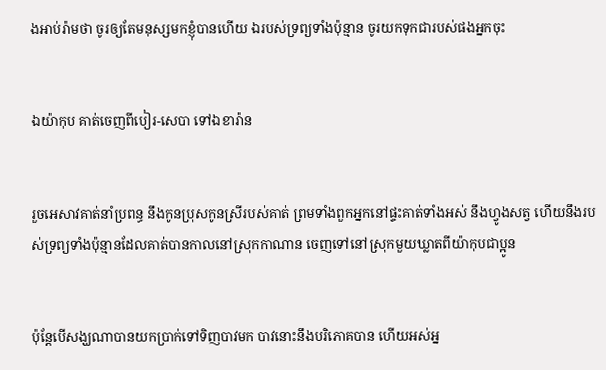ងអាប់រ៉ាមថា ចូរឲ្យតែមនុស្សមកខ្ញុំបានហើយ ឯរបស់ទ្រព្យទាំងប៉ុន្មាន ចូរយកទុកជារបស់ផងអ្នកចុះ


ឯយ៉ាកុប គាត់ចេញពីបៀរ-សេបា ទៅឯខារ៉ាន


រួចអេសាវគាត់នាំប្រពន្ធ នឹងកូនប្រុសកូនស្រីរបស់គាត់ ព្រមទាំងពួកអ្នកនៅផ្ទះគាត់ទាំងអស់ នឹងហ្វូងសត្វ ហើយនឹងរបស់ទ្រព្យទាំងប៉ុន្មានដែលគាត់បានកាលនៅស្រុកកាណាន ចេញទៅនៅស្រុកមួយឃ្លាតពីយ៉ាកុបជាប្អូន


ប៉ុន្តែបើសង្ឃណាបានយកប្រាក់ទៅទិញបាវមក បាវនោះនឹងបរិភោគបាន ហើយអស់អ្ន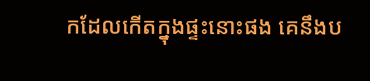កដែលកើតក្នុងផ្ទះនោះផង គេនឹងប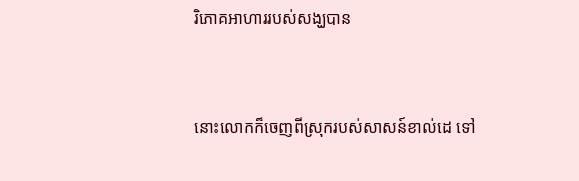រិភោគអាហាររបស់សង្ឃបាន


នោះលោកក៏ចេញពីស្រុករបស់សាសន៍ខាល់ដេ ទៅ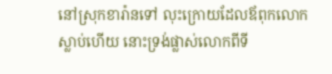នៅស្រុកខារ៉ានទៅ លុះក្រោយដែលឪពុកលោកស្លាប់ហើយ នោះទ្រង់ផ្លាស់លោកពីទី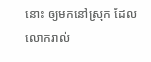នោះ ឲ្យមកនៅស្រុក ដែលលោករាល់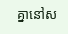គ្នានៅស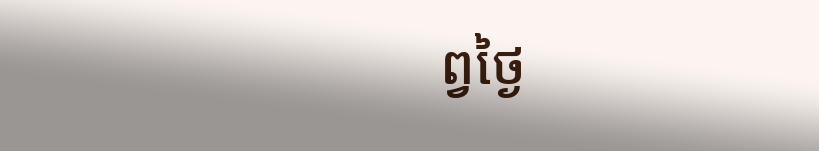ព្វថ្ងៃ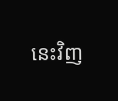នេះវិញ